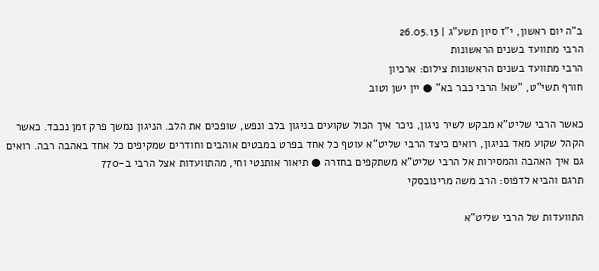ב"ה יום ראשון, י"ז סיון תשע"ג | 26.05.13
הרבי מתוועד בשנים הראשונות
הרבי מתוועד בשנים הראשונות צילום: ארכיון
חורף תשי"ט, "שא! הרבי כבר בא" ● יין ישן וטוב

כאשר הרבי שליט"א מבקש לשיר ניגון, ניכר איך הכול שקועים בניגון בלב ונפש, שופכים את הלב. הניגון נמשך פרק זמן נכבד. כאשר הקהל שקוע מאד בניגון, רואים כיצד הרבי שליט"א עוטף כל אחד בפרט במבטים אוהבים וחודרים שמקיפים כל אחד באהבה רבה. רואים גם איך האהבה והמסירות אל הרבי שליט"א משתקפים בחזרה ● תיאור אותנטי וחי, מהתוועדות אצל הרבי ב-770
תרגם והביא לדפוס: הרב משה מרינובסקי

התוועדות של הרבי שליט"א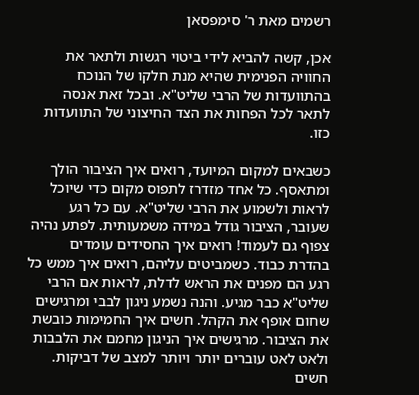רשמים מאת ר' סימפסאן

אכן, קשה להביא לידי ביטוי רגשות ולתאר את החוויה הפנימית שהיא מנת חלקו של הנוכח בהתוועדות של הרבי שליט"א. ובכל זאת אנסה לתאר לכל הפחות את הצד החיצוני של התוועדות כזו.

כשבאים למקום המיועד, רואים איך הציבור הולך ומתאסף. כל אחד מזדרז לתפוס מקום כדי שיוכל לראות ולשמוע את הרבי שליט"א. עם כל רגע שעובר, הציבור גודל במידה משמעותית. לפתע נהיה צפוף גם לעמוד! רואים איך החסידים עומדים בהדרת כבוד. כשמביטים עליהם, רואים איך ממש כל רגע הם מפנים את הראש לדלת, לראות אם הרבי שליט"א כבר מגיע. והנה נשמע ניגון לבבי ומרגישים שחום אופף את הקהל. חשים איך החמימות כובשת את הציבור. מרגישים איך הניגון מחמם את הלבבות ולאט לאט עוברים יותר ויותר למצב של דביקות. חשים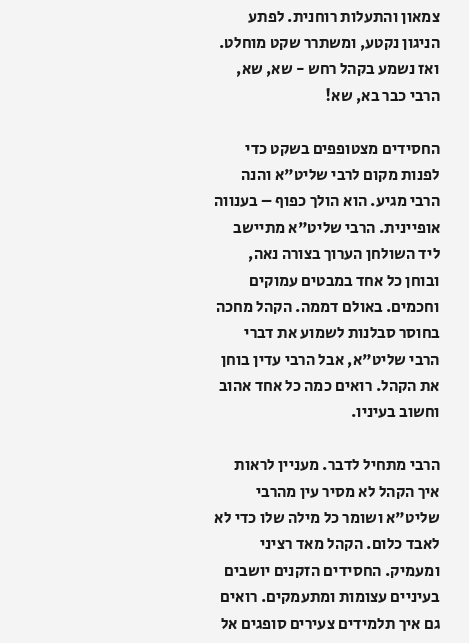צמאון והתעלות רוחנית. לפתע הניגון נקטע, ומשתרר שקט מוחלט. ואז נשמע בקהל רחש - שא, שא, הרבי כבר בא, שא!

החסידים מצטופפים בשקט כדי לפנות מקום לרבי שליט"א והנה הרבי מגיע. הוא הולך כפוף – בענווה אופיינית. הרבי שליט"א מתיישב ליד השולחן הערוך בצורה נאה, ובוחן כל אחד במבטים עמוקים וחכמים. באולם דממה. הקהל מחכה בחוסר סבלנות לשמוע את דברי הרבי שליט"א, אבל הרבי עדין בוחן את הקהל. רואים כמה כל אחד אהוב וחשוב בעיניו.

הרבי מתחיל לדבר. מעניין לראות איך הקהל לא מסיר עין מהרבי שליט"א ושומר כל מילה שלו כדי לא לאבד כלום. הקהל מאד רציני ומעמיק. החסידים הזקנים יושבים בעיניים עצומות ומתעמקים. רואים גם איך תלמידים צעירים סופגים אל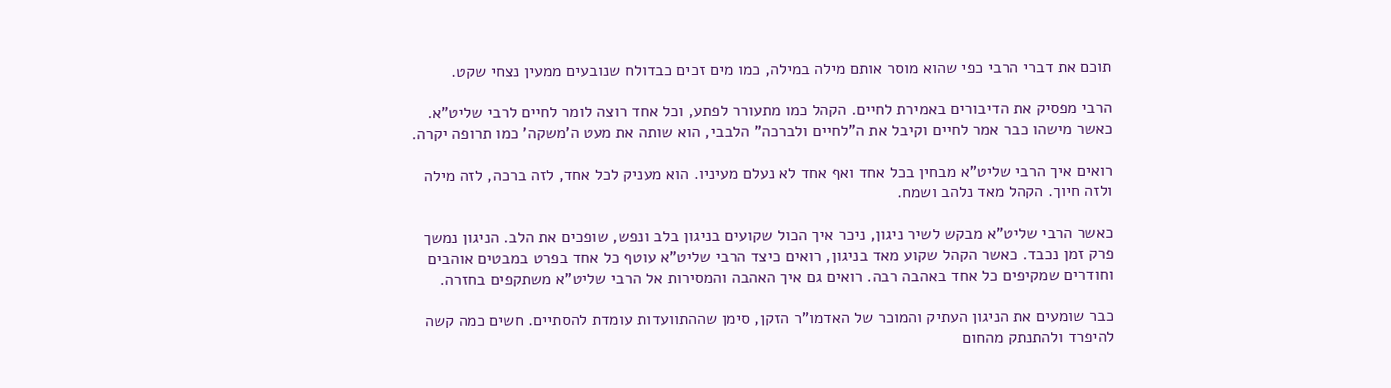תוכם את דברי הרבי כפי שהוא מוסר אותם מילה במילה, כמו מים זכים כבדולח שנובעים ממעין נצחי שקט.

הרבי מפסיק את הדיבורים באמירת לחיים. הקהל כמו מתעורר לפתע, וכל אחד רוצה לומר לחיים לרבי שליט"א. כאשר מישהו כבר אמר לחיים וקיבל את ה"לחיים ולברכה" הלבבי, הוא שותה את מעט ה'משקה' כמו תרופה יקרה.

רואים איך הרבי שליט"א מבחין בכל אחד ואף אחד לא נעלם מעיניו. הוא מעניק לכל אחד, לזה ברכה, לזה מילה ולזה חיוך. הקהל מאד נלהב ושמח.

כאשר הרבי שליט"א מבקש לשיר ניגון, ניכר איך הכול שקועים בניגון בלב ונפש, שופכים את הלב. הניגון נמשך פרק זמן נכבד. כאשר הקהל שקוע מאד בניגון, רואים כיצד הרבי שליט"א עוטף כל אחד בפרט במבטים אוהבים וחודרים שמקיפים כל אחד באהבה רבה. רואים גם איך האהבה והמסירות אל הרבי שליט"א משתקפים בחזרה.

כבר שומעים את הניגון העתיק והמוכר של האדמו"ר הזקן, סימן שההתוועדות עומדת להסתיים. חשים כמה קשה להיפרד ולהתנתק מהחום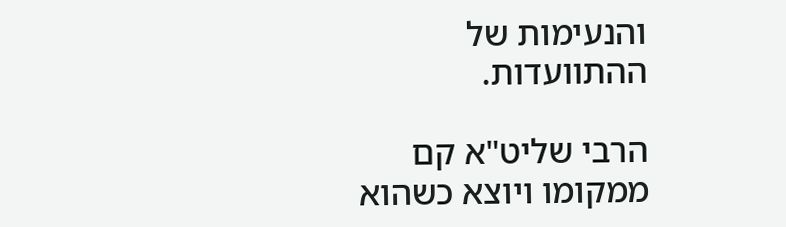והנעימות של ההתוועדות.

הרבי שליט"א קם ממקומו ויוצא כשהוא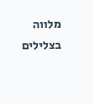מלווה בצלילים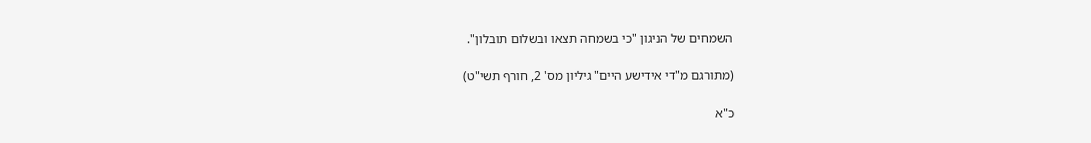השמחים של הניגון "כי בשמחה תצאו ובשלום תובלון".

(מתורגם מ"די אידישע היים" גיליון מס' 2, חורף תשי"ט)

כ"א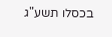בכסלו תשע"ג